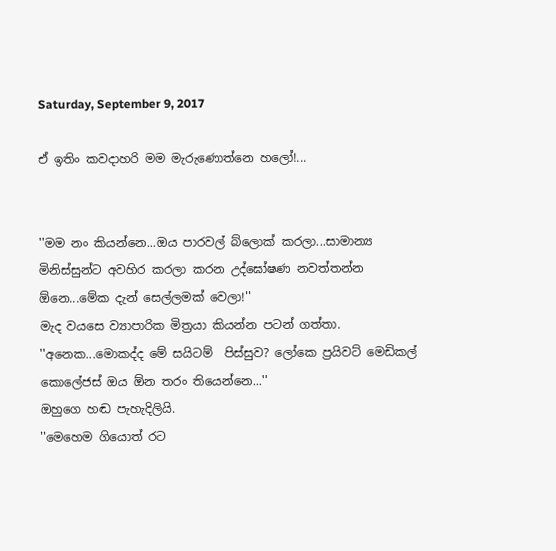Saturday, September 9, 2017

ඒ ඉතිං කවදාහරි මම මැරුණොත්නෙ හලෝ!...


''මම නං කියන්නෙ...ඔය පාරවල් බ්ලොක් කරලා...සාමාන්‍ය මිනිස්සුන්ට අවහිර කරලා කරන උද්ඝෝෂණ නවත්තන්න ඕනෙ...මේක දැන් සෙල්ලමක් වෙලා!''
මැද වයසෙ ව්‍යාපාරික මිත්‍රයා කියන්න පටන් ගත්තා.
''අනෙක...මොකද්ද මේ සයිටම්  පිස්සුව? ලෝකෙ ප්‍රයිවට් මෙඩිකල් කොලේජස් ඔය ඕන තරං තියෙන්නෙ...''
ඔහුගෙ හඬ පැහැදිලියි.
''මෙහෙම ගියොත් රට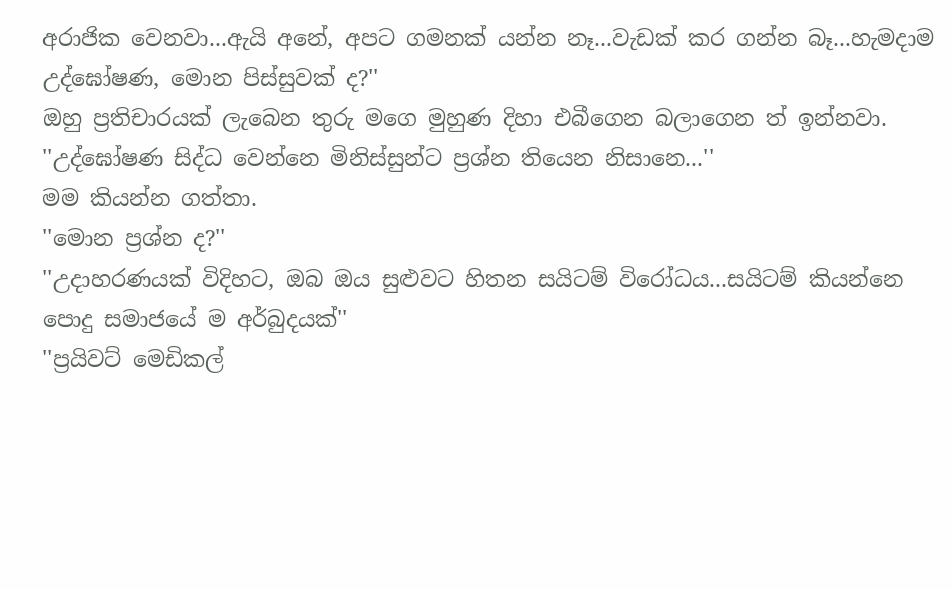අරාජික වෙනවා...ඇයි අනේ, අපට ගමනක් යන්න නෑ...වැඩක් කර ගන්න බෑ...හැමදාම උද්ඝෝෂණ, මොන පිස්සුවක් ද?''
ඔහු ප්‍රතිචාරයක් ලැබෙන තුරු මගෙ මුහුණ දිහා එබීගෙන බලාගෙන ත් ඉන්නවා.
''උද්ඝෝෂණ සිද්ධ වෙන්නෙ මිනිස්සුන්ට ප්‍රශ්න තියෙන නිසානෙ...''
මම කියන්න ගත්තා.
''මොන ප්‍රශ්න ද?''
''උදාහරණයක් විදිහට, ඔබ ඔය සුළුවට හිතන සයිටම් විරෝධය...සයිටම් කියන්නෙ පොදු සමාජයේ ම අර්බුදයක්''
''ප්‍රයිවට් මෙඩිකල්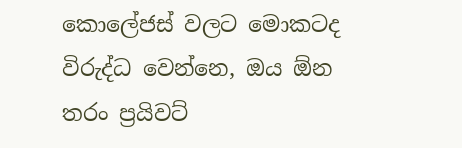කොලේජස් වලට මොකටද විරුද්ධ වෙන්නෙ, ඔය ඕන තරං ප්‍රයිවට්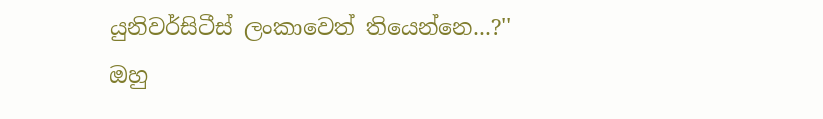යුනිවර්සිටීස් ලංකාවෙත් තියෙන්නෙ...?''
ඔහු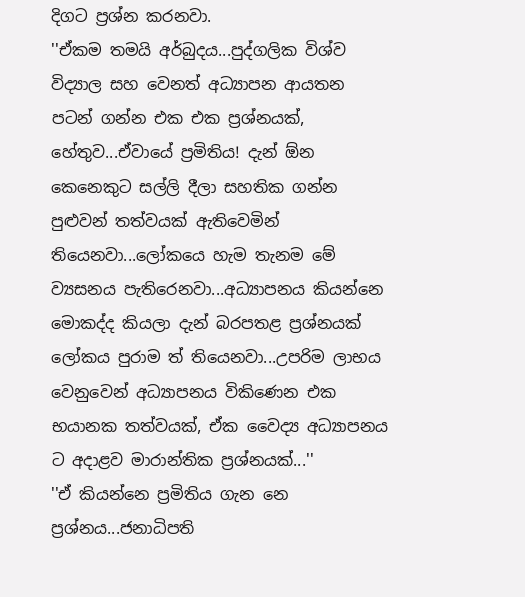දිගට ප්‍රශ්න කරනවා.
''ඒකම තමයි අර්බුදය...පුද්ගලික විශ්ව විද්‍යාල සහ වෙනත් අධ්‍යාපන ආයතන පටන් ගන්න එක එක ප්‍රශ්නයක්, හේතුව...ඒවායේ ප්‍රමිතිය! දැන් ඕන කෙනෙකුට සල්ලි දීලා සහතික ගන්න පුළුවන් තත්වයක් ඇතිවෙමින් තියෙනවා...ලෝකයෙ හැම තැනම මේ ව්‍යසනය පැතිරෙනවා...අධ්‍යාපනය කියන්නෙ මොකද්ද කියලා දැන් බරපතළ ප්‍රශ්නයක් ලෝකය පුරාම ත් තියෙනවා...උපරිම ලාභය වෙනුවෙන් අධ්‍යාපනය විකිණෙන එක භයානක තත්වයක්, ඒක වෛද්‍ය අධ්‍යාපනය ට අදාළව මාරාන්තික ප්‍රශ්නයක්...''
''ඒ කියන්නෙ ප්‍රමිතිය ගැන නෙ ප්‍රශ්නය...ජනාධිපති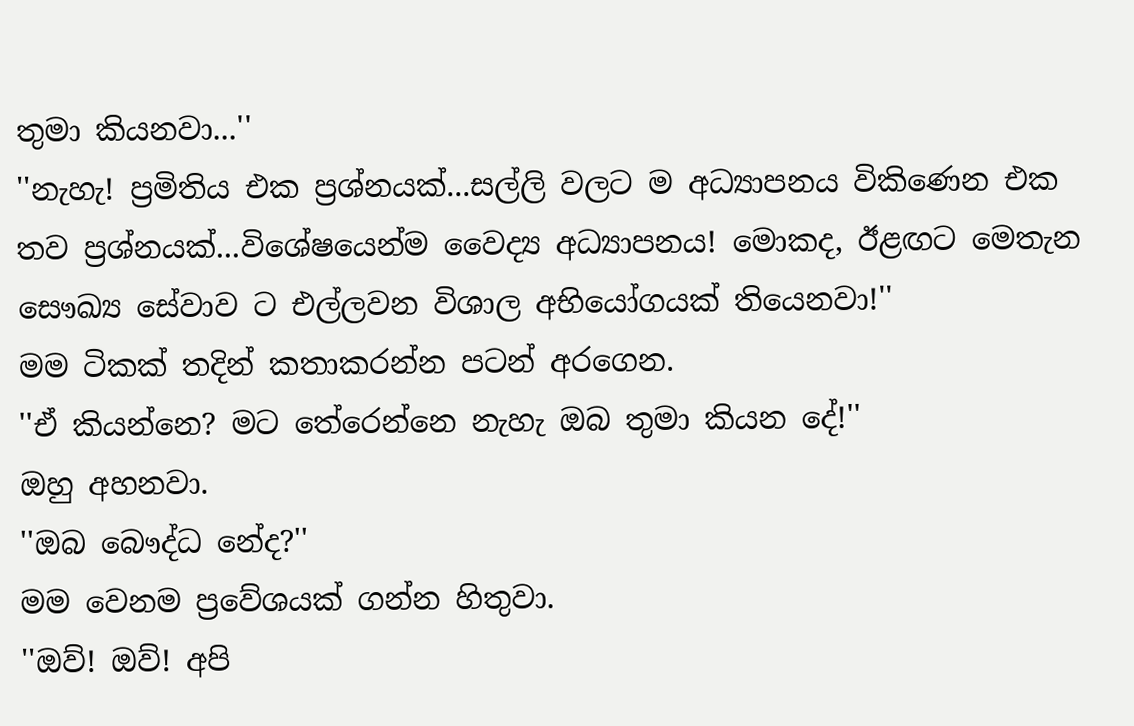තුමා කියනවා...''
''නැහැ! ප්‍රමිතිය එක ප්‍රශ්නයක්...සල්ලි වලට ම අධ්‍යාපනය විකිණෙන එක තව ප්‍රශ්නයක්...විශේෂයෙන්ම වෛද්‍ය අධ්‍යාපනය! මොකද, ඊළඟට මෙතැන සෞඛ්‍ය සේවාව ට එල්ලවන විශාල අභියෝගයක් තියෙනවා!''
මම ටිකක් තදින් කතාකරන්න පටන් අරගෙන.
''ඒ කියන්නෙ? මට තේරෙන්නෙ නැහැ ඔබ තුමා කියන දේ!''
ඔහු අහනවා.
''ඔබ බෞද්ධ නේද?''
මම වෙනම ප්‍රවේශයක් ගන්න හිතුවා.
''ඔව්! ඔව්! අපි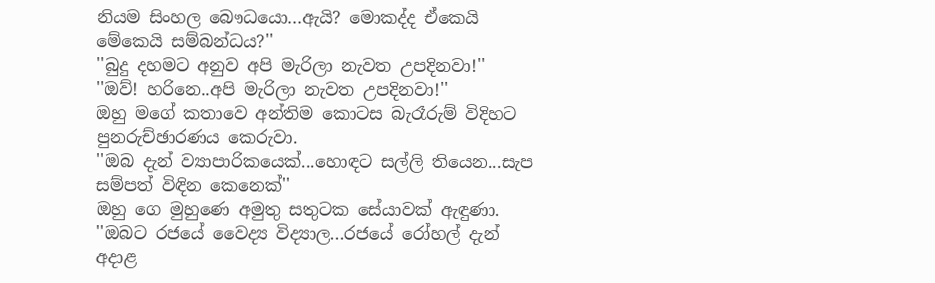නියම සිංහල බෞධයො...ඇයි? මොකද්ද ඒකෙයි මේකෙයි සම්බන්ධය?''
''බුදු දහමට අනුව අපි මැරිලා නැවත උපදිනවා!''
''ඔව්! හරිනෙ..අපි මැරිලා නැවත උපදිනවා!''
ඔහු මගේ කතාවෙ අන්තිම කොටස බැරෑරුම් විදිහට පුනරුච්ඡාරණය කෙරුවා.
''ඔබ දැන් ව්‍යාපාරිකයෙක්...හොඳට සල්ලි තියෙන...සැප සම්පත් විඳින කෙනෙක්''
ඔහු ගෙ මුහුණෙ අමුතු සතුටක සේයාවක් ඇඳුණා.
''ඔබට රජයේ වෛද්‍ය විද්‍යාල...රජයේ රෝහල් දැන් අදාළ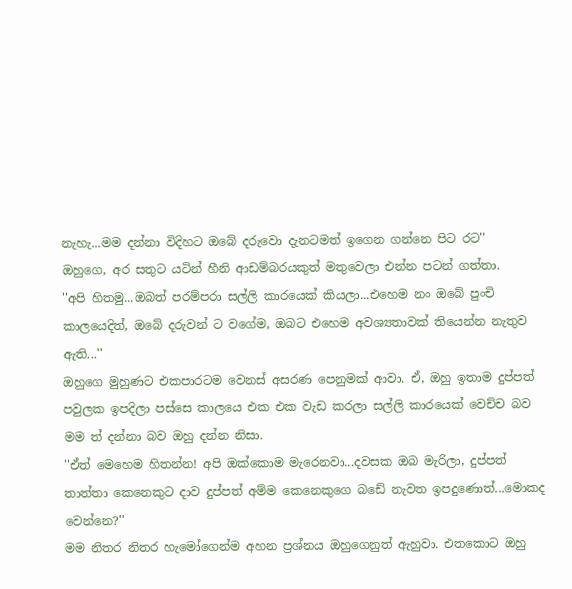නැහැ...මම දන්නා විදිහට ඔබේ දරුවො දැනටමත් ඉගෙන ගන්නෙ පිට රට''
ඔහුගෙ, අර සතුට යටින් හීනි ආඩම්බරයකුත් මතුවෙලා එන්න පටන් ගත්තා.
''අපි හිතමු...ඔබත් පරම්පරා සල්ලි කාරයෙක් කියලා...එහෙම නං ඔබේ පුංචි කාලයෙදිත්, ඔබේ දරුවන් ට වගේම, ඔබට එහෙම අවශ්‍යතාවක් තියෙන්න නැතුව ඇති...''
ඔහුගෙ මුහුණට එකපාරටම වෙනස් අසරණ පෙනුමක් ආවා. ඒ, ඔහු ඉතාම දුප්පත් පවුලක ඉපදිලා පස්සෙ කාලයෙ එක එක වැඩ කරලා සල්ලි කාරයෙක් වෙච්ච බව මම ත් දන්නා බව ඔහු දන්න නිසා.
''ඒත් මෙහෙම හිතන්න! අපි ඔක්කොම මැරෙනවා...දවසක ඔබ මැරිලා, දුප්පත් තාත්තා කෙනෙකුට දාව දුප්පත් අම්ම කෙනෙකුගෙ බඩේ නැවත ඉපදුණොත්...මොකද වෙන්නෙ?''
මම නිතර නිතර හැමෝගෙන්ම අහන ප්‍රශ්නය ඔහුගෙනුත් ඇහුවා. එතකොට ඔහු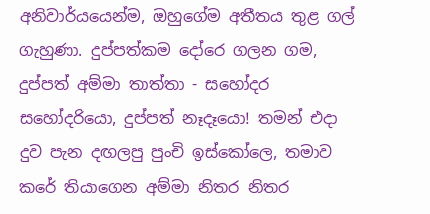අනිවාර්යයෙන්ම, ඔහුගේම අතීතය තුළ ගල් ගැහුණා. දුප්පත්කම දෝරෙ ගලන ගම, දුප්පත් අම්මා තාත්තා - සහෝදර සහෝදරියො, දුප්පත් නෑදෑයො! තමන් එදා දුව පැන දඟලපු පුංචි ඉස්කෝලෙ, තමාව කරේ තියාගෙන අම්මා නිතර නිතර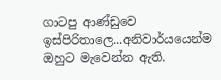ගාටපු ආණ්ඩුවෙ ඉස්පිරිතාලෙ...අනිවාර්යයෙන්ම ඔහුට මැවෙන්න ඇති.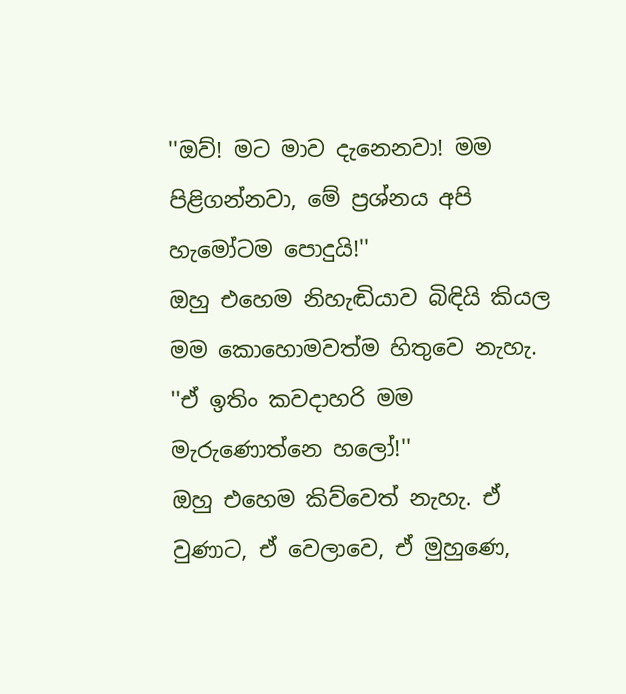''ඔව්! මට මාව දැනෙනවා! මම පිළිගන්නවා, මේ ප්‍රශ්නය අපි හැමෝටම පොදුයි!''
ඔහු එහෙම නිහැඬියාව බිඳියි කියල මම කොහොමවත්ම හිතුවෙ නැහැ.
''ඒ ඉතිං කවදාහරි මම මැරුණොත්නෙ හලෝ!''
ඔහු එහෙම කිව්වෙත් නැහැ. ඒ වුණාට, ඒ වෙලාවෙ, ඒ මුහුණෙ,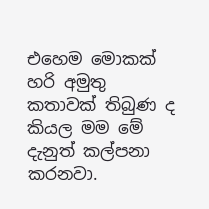එහෙම මොකක් හරි අමුතු කතාවක් තිබුණ ද කියල මම මේ දැනුත් කල්පනා කරනවා.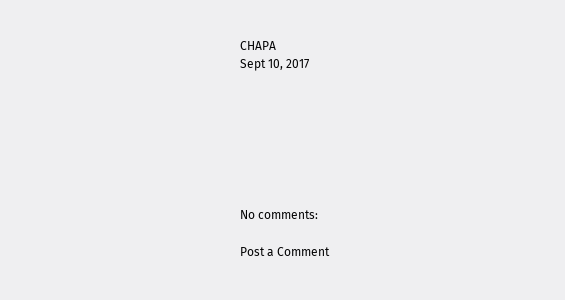CHAPA
Sept 10, 2017







No comments:

Post a Comment